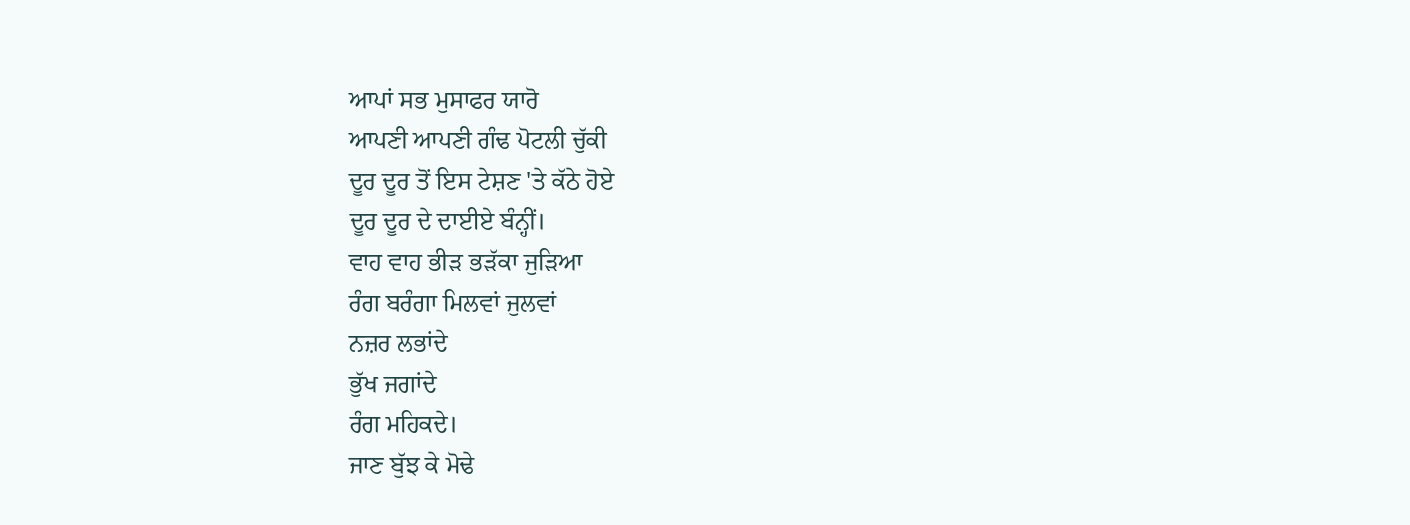ਆਪਾਂ ਸਭ ਮੁਸਾਫਰ ਯਾਰੋ
ਆਪਣੀ ਆਪਣੀ ਗੰਢ ਪੋਟਲੀ ਚੁੱਕੀ
ਦੂਰ ਦੂਰ ਤੋਂ ਇਸ ਟੇਸ਼ਣ 'ਤੇ ਕੱਠੇ ਹੋਏ
ਦੂਰ ਦੂਰ ਦੇ ਦਾਈਏ ਬੰਨ੍ਹੀਂ।
ਵਾਹ ਵਾਹ ਭੀੜ ਭੜੱਕਾ ਜੁੜਿਆ
ਰੰਗ ਬਰੰਗਾ ਮਿਲਵਾਂ ਜੁਲਵਾਂ
ਨਜ਼ਰ ਲਭਾਂਦੇ
ਭੁੱਖ ਜਗਾਂਦੇ
ਰੰਗ ਮਹਿਕਦੇ।
ਜਾਣ ਬੁੱਝ ਕੇ ਮੋਢੇ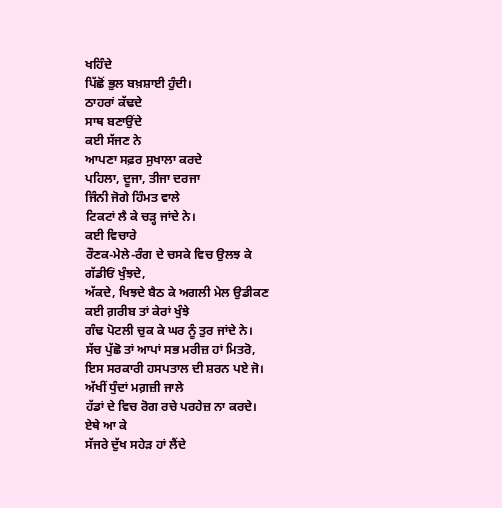ਖਹਿੰਦੇ
ਪਿੱਛੋਂ ਭੁਲ ਬਖ਼ਸ਼ਾਈ ਹੁੰਦੀ।
ਠਾਹਰਾਂ ਕੱਢਦੇ
ਸਾਥ ਬਣਾਉਂਦੇ
ਕਈ ਸੱਜਣ ਨੇ
ਆਪਣਾ ਸਫ਼ਰ ਸੁਖਾਲਾ ਕਰਦੇ
ਪਹਿਲਾ, ਦੂਜਾ, ਤੀਜਾ ਦਰਜਾ
ਜਿੰਨੀ ਜੋਗੇ ਹਿੰਮਤ ਵਾਲੇ
ਟਿਕਟਾਂ ਲੈ ਕੇ ਚੜ੍ਹ ਜਾਂਦੇ ਨੇ।
ਕਈ ਵਿਚਾਰੇ
ਰੌਣਕ-ਮੇਲੇ-ਰੰਗ ਦੇ ਚਸਕੇ ਵਿਚ ਉਲਝ ਕੇ
ਗੱਡੀਓਂ ਖੁੰਝਦੇ,
ਅੱਕਦੇ, ਖਿਝਦੇ ਬੈਠ ਕੇ ਅਗਲੀ ਮੇਲ ਉਡੀਕਣ
ਕਈ ਗ਼ਰੀਬ ਤਾਂ ਕੇਰਾਂ ਖੁੰਝੇ
ਗੰਢ ਪੋਟਲੀ ਚੁਕ ਕੇ ਘਰ ਨੂੰ ਤੁਰ ਜਾਂਦੇ ਨੇ।
ਸੱਚ ਪੁੱਛੋ ਤਾਂ ਆਪਾਂ ਸਭ ਮਰੀਜ਼ ਹਾਂ ਮਿਤਰੋ,
ਇਸ ਸਰਕਾਰੀ ਹਸਪਤਾਲ ਦੀ ਸ਼ਰਨ ਪਏ ਜੋ।
ਅੱਖੀਂ ਧੁੰਦਾਂ ਮਗ਼ਜ਼ੀ ਜਾਲੇ
ਹੱਡਾਂ ਦੇ ਵਿਚ ਰੋਗ ਰਚੇ ਪਰਹੇਜ਼ ਨਾ ਕਰਦੇ।
ਏਥੇ ਆ ਕੇ
ਸੱਜਰੇ ਦੁੱਖ ਸਹੇੜ ਹਾਂ ਲੈਂਦੇ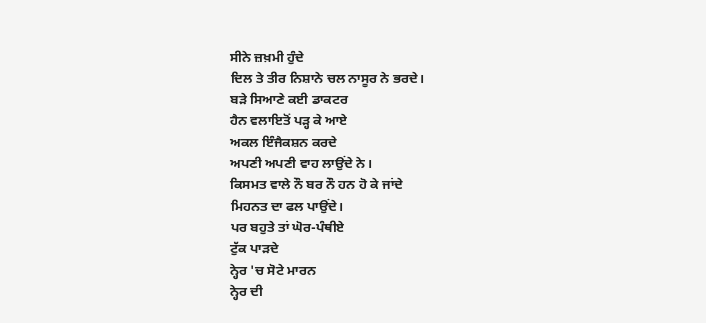ਸੀਨੇ ਜ਼ਖ਼ਮੀ ਹੁੰਦੇ
ਦਿਲ ਤੇ ਤੀਰ ਨਿਸ਼ਾਨੇ ਚਲ ਨਾਸੂਰ ਨੇ ਭਰਦੇ।
ਬੜੇ ਸਿਆਣੇ ਕਈ ਡਾਕਟਰ
ਹੈਨ ਵਲਾਇਤੋਂ ਪੜ੍ਹ ਕੇ ਆਏ
ਅਕਲ ਇੰਜੈਕਸ਼ਨ ਕਰਦੇ
ਅਪਣੀ ਅਪਣੀ ਵਾਹ ਲਾਉਂਦੇ ਨੇ।
ਕਿਸਮਤ ਵਾਲੇ ਨੌ ਬਰ ਨੌ ਹਨ ਹੋ ਕੇ ਜਾਂਦੇ
ਮਿਹਨਤ ਦਾ ਫਲ ਪਾਉਂਦੇ।
ਪਰ ਬਹੁਤੇ ਤਾਂ ਘੋਰ-ਪੰਥੀਏ
ਟੁੱਕ ਪਾੜਦੇ
ਨ੍ਹੇਰ 'ਚ ਸੋਟੇ ਮਾਰਨ
ਨ੍ਹੇਰ ਦੀ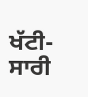ਖੱਟੀ-
ਸਾਰੀ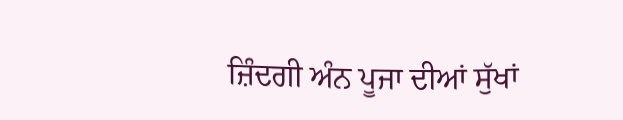ਜ਼ਿੰਦਗੀ ਅੰਨ ਪੂਜਾ ਦੀਆਂ ਸੁੱਖਾਂ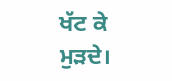ਖੱਟ ਕੇ ਮੁੜਦੇ।